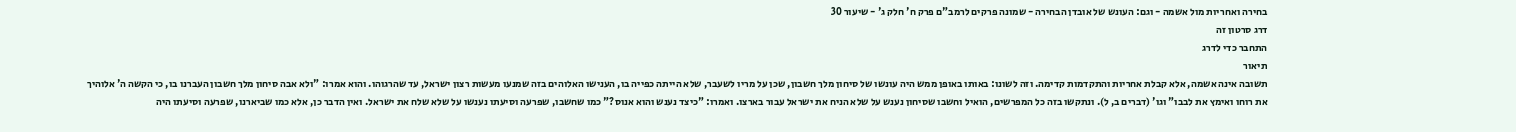בחירה ואחריות מול אשמה - וגם: העונש של אובדן הבחירה - שמונה פרקים לרמב"ם פרק ח' חלק ג' - שיעור 30
דרג סרטון זה
התחבר כדי לדרג
תיאור
תשובה אינה אשמה, אלא קבלת אחריות והתקדמות קדימה. וזה לשונו: באותו באופן ממש היה עונשו של סיחון מלך חשבון, שכן על מריו לשעבר, שלא הייתה כפייה בו, הענישו האלוהים בזה שמנעו מעשות רצון ישראל, עד שהרגוהו. והוא אמרו: "ולא אבה סיחון מלך חשבון העברנו בו, כי הקשה ה' אלוהיך את רוחו ואימץ את לבבו" וגו' (דברים ב, ל). ונתקשו בזה כל המפרשים, הואיל וחשבו שסיחון נענש על שלא הניח את ישראל עבור בארצו. ואמרו: "כיצד נענש והוא אנוס?" כמו שחשבו, שפרעה וסיעתו נענשו על שלא שלח את ישראל. ואין הדבר כן, אלא כמו שביארנו, שפרעה וסיעתו היה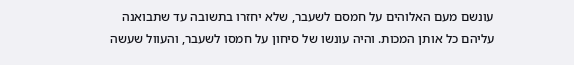עונשם מעם האלוהים על חמסם לשעבר, שלא יחזרו בתשובה עד שתבואנה עליהם כל אותן המכות. והיה עונשו של סיחון על חמסו לשעבר, והעוול שעשה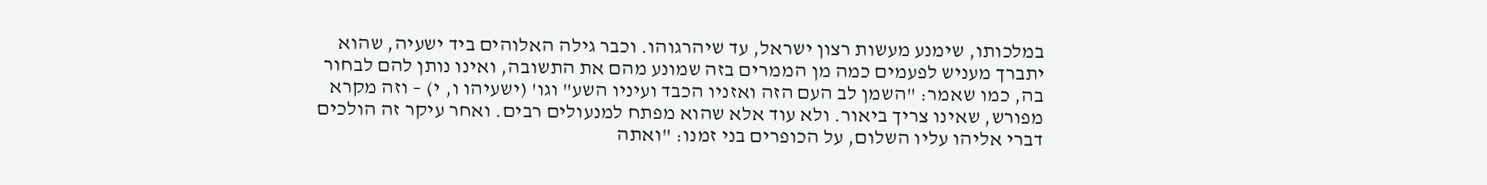במלכותו, שימנע מעשות רצון ישראל, עד שיהרגוהו. וכבר גילה האלוהים ביד ישעיה, שהוא יתברך מעניש לפעמים כמה מן הממרים בזה שמונע מהם את התשובה, ואינו נותן להם לבחור בה, כמו שאמר: "השמן לב העם הזה ואזניו הכבד ועיניו השע" וגו' (ישעיהו ו, י) – וזה מקרא מפורש, שאינו צריך ביאור. ולא עוד אלא שהוא מפתח למנעולים רבים. ואחר עיקר זה הולכים דברי אליהו עליו השלום, על הכופרים בני זמנו: "ואתה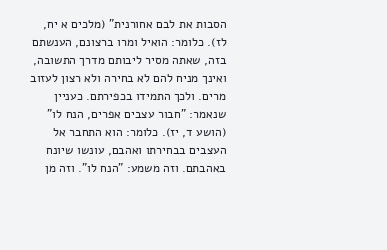הסבות את לבם אחורנית" (מלכים א יח, לז). כלומר: הואיל ומרו ברצונם, הענשתם בזה, שאתה מסיר ליבותם מדרך התשובה, ואינך מניח להם לא בחירה ולא רצון לעזוב מרים. ולכך התמידו בכפירתם. כעניין שנאמר: "חבור עצבים אפרים, הנח לו" (הושע ד, יז). כלומר: הוא התחבר אל העצבים בבחירתו ואהבם, עונשו שיונח באהבתם. וזה משמע: "הנח לו". וזה מן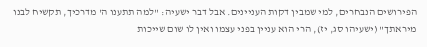הפירושים הנבחרים, למי שמבין דקות העניינים. אבל דבר ישעיה: "למה תתענו ה' מדרכיך, תקשיח לבנו מיראתך" (ישעיהו סג, יז), הרי הוא עניין בפני עצמו ואין לו שום שייכות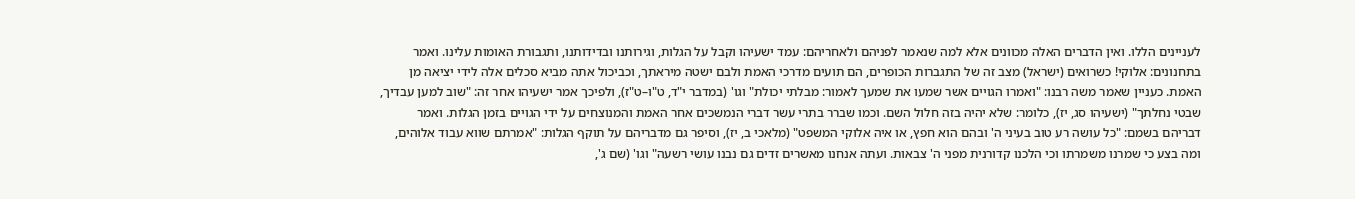לעניינים הללו. ואין הדברים האלה מכוונים אלא למה שנאמר לפניהם ולאחריהם: עמד ישעיהו וקבל על הגלות, וגירותנו ובדידותנו, ותגבורת האומות עלינו. ואמר בתחנונים: אלוקי! כשרואים (ישראל) מצב זה של התגברות הכופרים, הם תועים מדרכי האמת ולבם ישטה מיראתך, וכביכול אתה מביא סכלים אלה לידי יציאה מן האמת. כעניין שאמר משה רבנו: "ואמרו הגויים אשר שמעו את שמעך לאמור: מבלתי יכולת" וגו' (במדבר י"ד, ט"ו–ט"ז), ולפיכך אמר ישעיהו אחר זה: "שוב למען עבדיך, שבטי נחלתך" (ישעיהו סג, יז), כלומר: שלא יהיה בזה חלול השם. וכמו שברר בתרי עשר דברי הנמשכים אחר האמת והמנוצחים על ידי הגויים בזמן הגלות. ואמר דבריהם בשמם: "כל עושה רע טוב בעיני ה' ובהם הוא חפץ, או איה אלוקי המשפט" (מלאכי ב, יז), וסיפר גם מדבריהם על תוקף הגלות: "אמרתם שווא עבוד אלוהים, ומה בצע כי שמרנו משמרתו וכי הלכנו קדורנית מפני ה' צבאות. ועתה אנחנו מאשרים זדים גם נבנו עושי רשעה" וגו' (שם ג',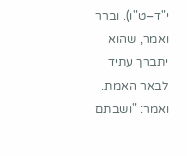י"ד–ט"ו). וברר ואמר, שהוא יתברך עתיד לבאר האמת. ואמר: "ושבתם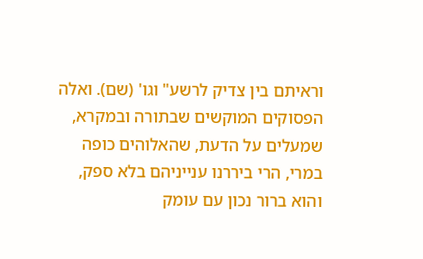וראיתם בין צדיק לרשע" וגו' (שם). ואלה הפסוקים המוקשים שבתורה ובמקרא, שמעלים על הדעת, שהאלוהים כופה במרי, הרי ביררנו ענייניהם בלא ספק, והוא ברור נכון עם עומק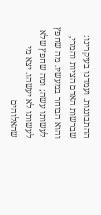ההתבוננות. ועמדנו בעיקרינו: שברשות האדם הציות והמרי, והוא הבוחר במעשיו. מה שחפץ לעשותו עשה; ומה שחפץ שלא לעשותו לא יעשהו. יצא מי שהאלוהים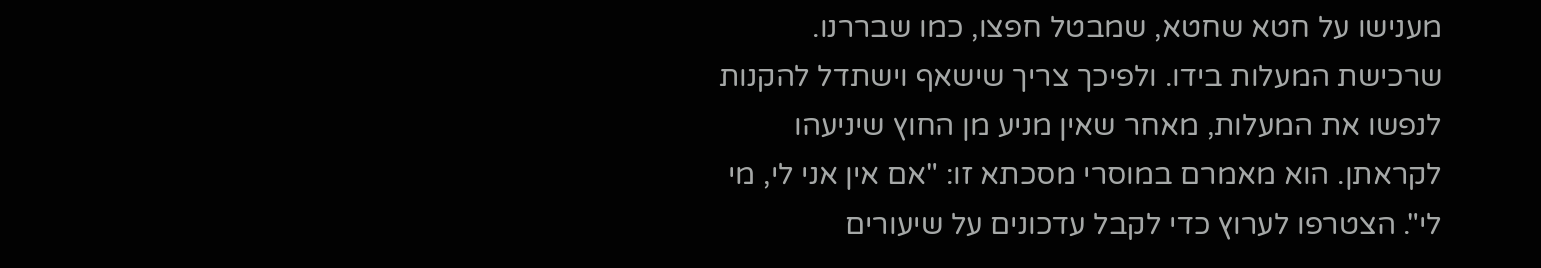מענישו על חטא שחטא, שמבטל חפצו, כמו שבררנו. שרכישת המעלות בידו. ולפיכך צריך שישאף וישתדל להקנות לנפשו את המעלות, מאחר שאין מניע מן החוץ שיניעהו לקראתן. הוא מאמרם במוסרי מסכתא זו: "אם אין אני לי, מי לי". הצטרפו לערוץ כדי לקבל עדכונים על שיעורים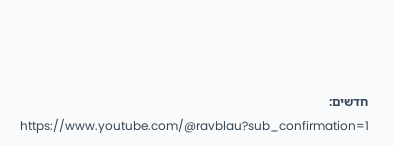חדשים: https://www.youtube.com/@ravblau?sub_confirmation=1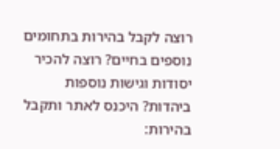רוצה לקבל בהירות בתחומים נוספים בחיים? רוצה להכיר יסודות וגישות נוספות ביהדות? היכנס לאתר ותקבל בהירות: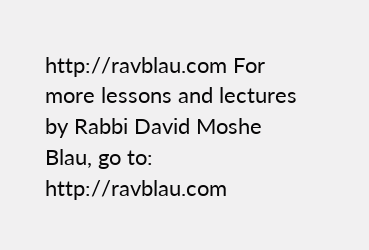http://ravblau.com For more lessons and lectures by Rabbi David Moshe Blau, go to: http://ravblau.com